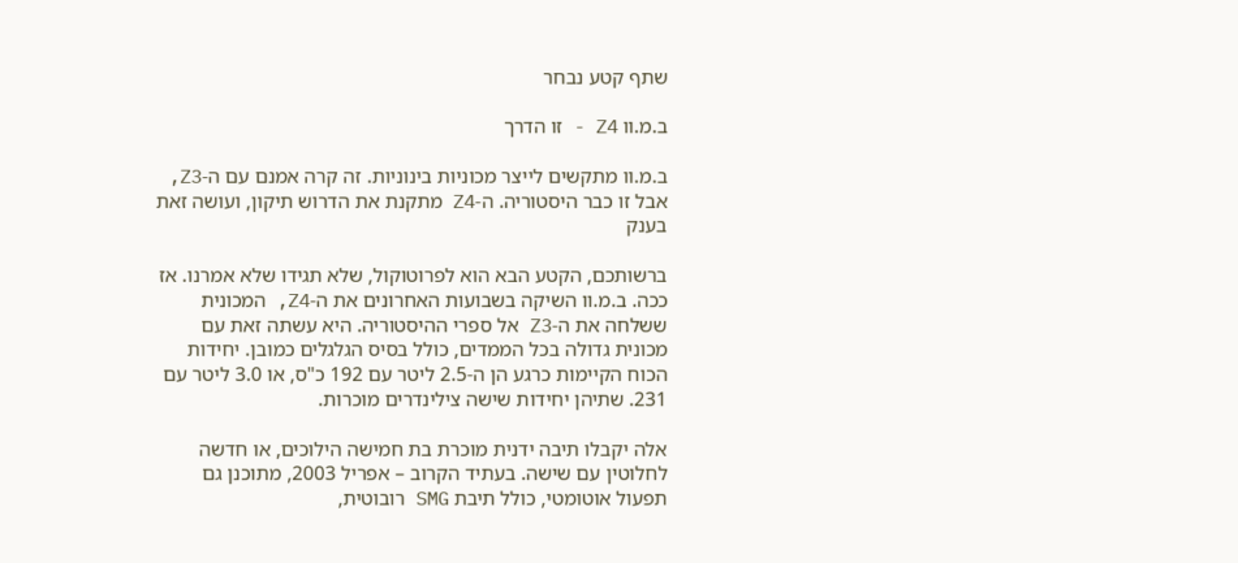שתף קטע נבחר

ב.מ.וו Z4 - זו הדרך

ב.מ.וו מתקשים לייצר מכוניות בינוניות. זה קרה אמנם עם ה-Z3, אבל זו כבר היסטוריה. ה-Z4 מתקנת את הדרוש תיקון, ועושה זאת בענק

ברשותכם, הקטע הבא הוא לפרוטוקול, שלא תגידו שלא אמרנו. אז ככה. ב.מ.וו השיקה בשבועות האחרונים את ה-Z4, המכונית ששלחה את ה-Z3 אל ספרי ההיסטוריה. היא עשתה זאת עם מכונית גדולה בכל הממדים, כולל בסיס הגלגלים כמובן. יחידות הכוח הקיימות כרגע הן ה-2.5 ליטר עם 192 כ"ס, או 3.0 ליטר עם 231. שתיהן יחידות שישה צילינדרים מוכרות.

אלה יקבלו תיבה ידנית מוכרת בת חמישה הילוכים, או חדשה לחלוטין עם שישה. בעתיד הקרוב – אפריל 2003, מתוכנן גם תפעול אוטומטי, כולל תיבת SMG רובוטית,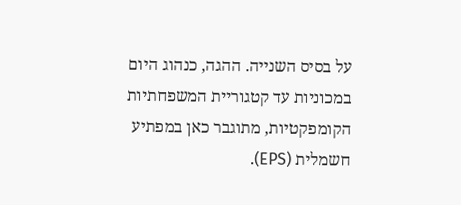על בסיס השנייה. ההגה, כנהוג היום במכוניות עד קטגוריית המשפחתיות הקומפקטיות, מתוגבר כאן במפתיע חשמלית (EPS).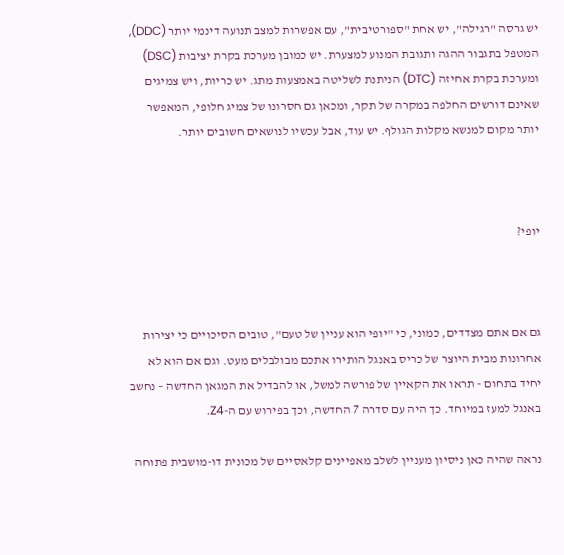יש גרסה "רגילה", יש אחת "ספורטיבית", עם אפשרות למצב תנועה דינמי יותר (DDC), המטפל בתגבור ההגה ותגובת המנוע למצערת. יש כמובן מערכת בקרת יציבות (DSC) ומערכת בקרת אחיזה (DTC) הניתנת לשליטה באמצעות מתג. יש כריות, ויש צמיגים שאינם דורשים החלפה במקרה של תקר, ומכאן גם חסרונו של צמיג חלופי, המאפשר יותר מקום למנשא מקלות הגולף. יש עוד, אבל עכשיו לנושאים חשובים יותר.



יופי?



גם אם אתם מצדדים, כמוני, כי "יופי הוא עניין של טעם", טובים הסיכויים כי יצירות אחרונות מבית היוצר של כריס באנגל הותירו אתכם מבולבלים מעט. וגם אם הוא לא יחיד בתחום - תראו את הקאיין של פורשה למשל, או להבדיל את המגאן החדשה – נחשב באנגל למעז במיוחד. כך היה עם סדרה 7 החדשה, וכך בפירוש עם ה-Z4.

נראה שהיה כאן ניסיון מעניין לשלב מאפיינים קלאסיים של מכונית דו-מושבית פתוחה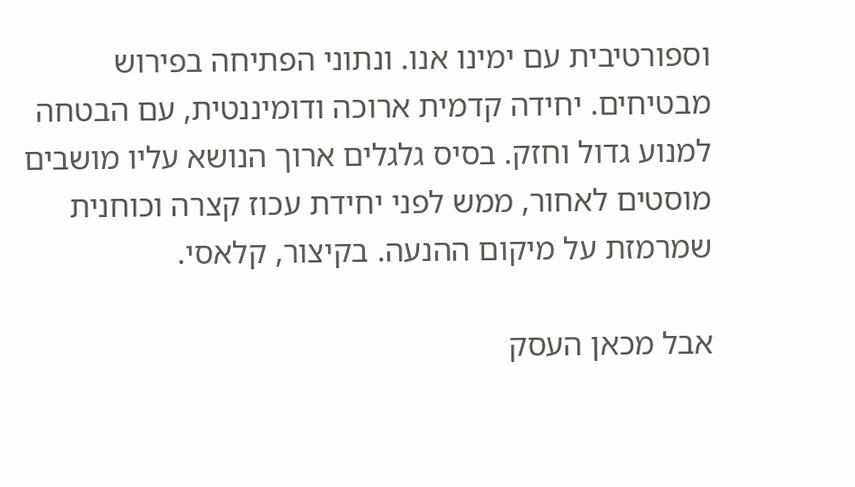וספורטיבית עם ימינו אנו. ונתוני הפתיחה בפירוש מבטיחים. יחידה קדמית ארוכה ודומיננטית, עם הבטחה למנוע גדול וחזק. בסיס גלגלים ארוך הנושא עליו מושבים מוסטים לאחור, ממש לפני יחידת עכוז קצרה וכוחנית שמרמזת על מיקום ההנעה. בקיצור, קלאסי.

אבל מכאן העסק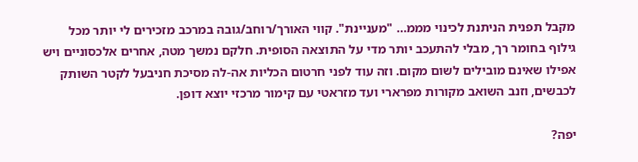מקבל תפנית הניתנת לכינוי מממ… "מעניינת". קווי האורך/רוחב/גובה במרכב מזכירים לי יותר מכל גילוף בחומר רך, מבלי להתעכב יותר מדי על התוצאה הסופית. חלקם נמשך מטה, אחרים אלכסוניים ויש אפילו שאינם מובילים לשום מקום. וזה עוד לפני חרטום הכליות אה-לה מסיכת חניבעל לקטר השותק לכבשים, וזנב השואב מקורות מפרארי ועד מזראטי עם קימור מרכזי יוצא דופן.

יפה?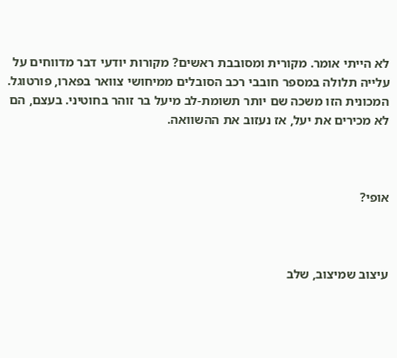לא הייתי אומר. מקורית ומסובבת ראשים? מקורות יודעי דבר מדווחים על עלייה תלולה במספר חובבי רכב הסובלים ממיחושי צוואר בפארו, פורטוגל. המכונית הזו משכה שם יותר תשומת-לב מיעל בר זוהר בחוטיני. בעצם, הם לא מכירים את יעל, אז נעזוב את ההשוואה.



אופי?



עיצוב שמיצוב, שלב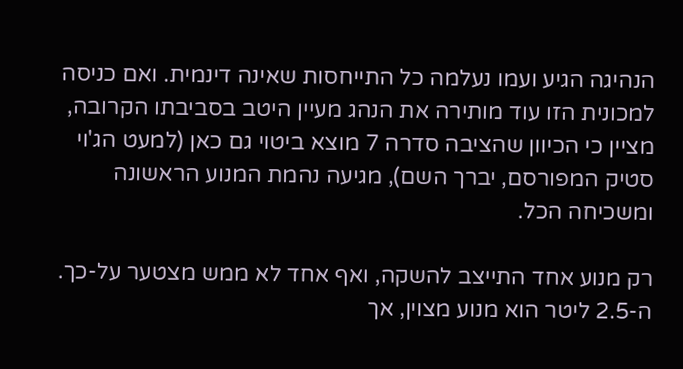הנהיגה הגיע ועמו נעלמה כל התייחסות שאינה דינמית. ואם כניסה למכונית הזו עוד מותירה את הנהג מעיין היטב בסביבתו הקרובה, מציין כי הכיוון שהציבה סדרה 7 מוצא ביטוי גם כאן (למעט הג'וי סטיק המפורסם, יברך השם), מגיעה נהמת המנוע הראשונה ומשכיחה הכל.

רק מנוע אחד התייצב להשקה, ואף אחד לא ממש מצטער על-כך. ה-2.5 ליטר הוא מנוע מצוין, אך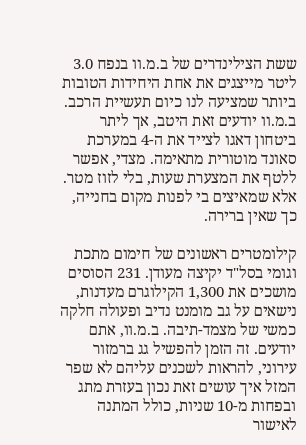ששת הצילינדרים של ב.מ.וו בנפח 3.0 ליטר מייצגים את אחת היחידות הטובות ביותר שמציעה לנו כיום תעשיית הרכב. ב.מ.וו יודעים זאת היטב, אך ליתר ביטחון דאגו לצייד את ה-4 במערכת סאונד מוטורית מתאימה. מצדי, אפשר ללטף את המצערת שעות, בלי לזוז מטר. אלא שמאיצים בי לפנות מקום בחנייה, כך שאין ברירה.

קילומטרים ראשונים של חימום מתכת וגומי בסל"ד יקיצה מעודן. 231 הסוסים מושכים את 1,300 הקילוגרם מעדנות, נישאים על גב מומנט נדיב ופעולה חלקה כמשי של מצמד-תיבה. ב.מ.וו, אתם יודעים. זה הזמן להפשיל גג ברמזור עירוני, להראות לשכנים עליהם לא שפר המזל איך עושים זאת נכון בעזרת מתג ובפחות מ-10 שניות, כולל המתנה לאישור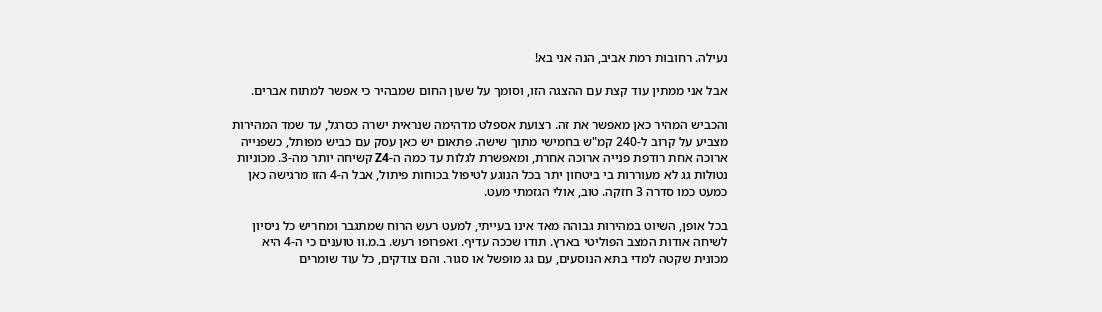נעילה. רחובות רמת אביב, הנה אני בא!

אבל אני ממתין עוד קצת עם ההצגה הזו, וסומך על שעון החום שמבהיר כי אפשר למתוח אברים.

והכביש המהיר כאן מאפשר את זה. רצועת אספלט מדהימה שנראית ישרה כסרגל, עד שמד המהירות מצביע על קרוב ל-240 קמ"ש בחמישי מתוך שישה. פתאום יש כאן עסק עם כביש מפותל, כשפנייה ארוכה אחת רודפת פנייה ארוכה אחרת, ומאפשרת לגלות עד כמה ה-Z4 קשיחה יותר מה-3. מכוניות נטולות גג לא מעוררות בי ביטחון יתר בכל הנוגע לטיפול בכוחות פיתול, אבל ה-4 הזו מרגישה כאן כמעט כמו סדרה 3 חזקה. טוב, אולי הגזמתי מעט.

בכל אופן, השיוט במהירות גבוהה מאד אינו בעייתי, למעט רעש הרוח שמתגבר ומחריש כל ניסיון לשיחה אודות המצב הפוליטי בארץ. תודו שככה עדיף. ואפרופו רעש. ב.מ.וו טוענים כי ה-4 היא מכונית שקטה למדי בתא הנוסעים, עם גג מופשל או סגור. והם צודקים, כל עוד שומרים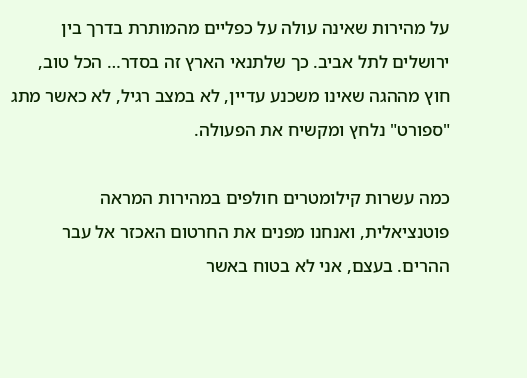על מהירות שאינה עולה על כפליים מהמותרת בדרך בין ירושלים לתל אביב. כך שלתנאי הארץ זה בסדר… הכל טוב, חוץ מההגה שאינו משכנע עדיין, לא במצב רגיל, לא כאשר מתג "ספורט" נלחץ ומקשיח את הפעולה.

כמה עשרות קילומטרים חולפים במהירות המראה פוטנציאלית, ואנחנו מפנים את החרטום האכזר אל עבר ההרים. בעצם, אני לא בטוח באשר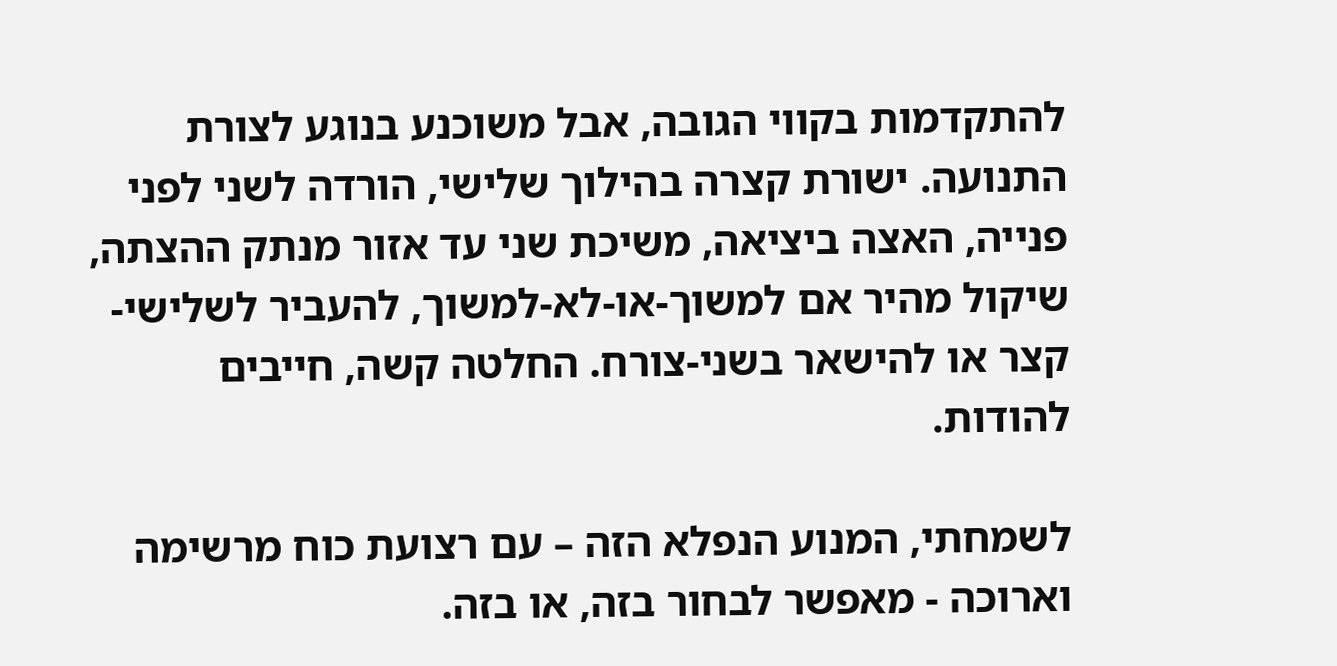להתקדמות בקווי הגובה, אבל משוכנע בנוגע לצורת התנועה. ישורת קצרה בהילוך שלישי, הורדה לשני לפני פנייה, האצה ביציאה, משיכת שני עד אזור מנתק ההצתה, שיקול מהיר אם למשוך-או-לא-למשוך, להעביר לשלישי-קצר או להישאר בשני-צורח. החלטה קשה, חייבים להודות.

לשמחתי, המנוע הנפלא הזה – עם רצועת כוח מרשימה וארוכה - מאפשר לבחור בזה, או בזה.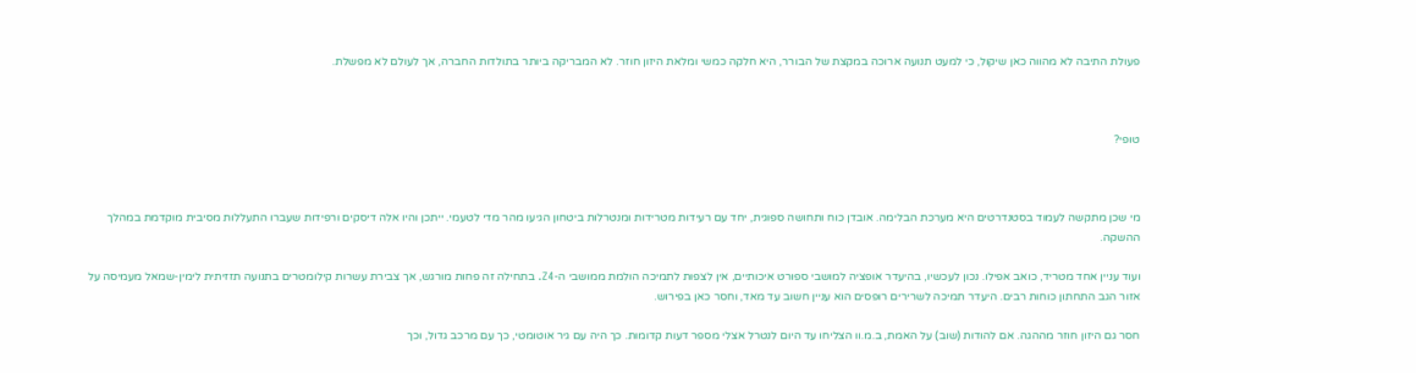פעולת התיבה לא מהווה כאן שיקול, כי למעט תנועה ארוכה במקצת של הבורר, היא חלקה כמשי ומלאת היזון חוזר. לא המבריקה ביותר בתולדות החברה, אך לעולם לא מפשלת.



טופי?



מי שכן מתקשה לעמוד בסטנדרטים היא מערכת הבלימה. אובדן כוח ותחושה ספוגית, יחד עם רעידות מטרידות ומנטרלות ביטחון הגיעו מהר מדי לטעמי. ייתכן והיו אלה דיסקים ורפידות שעברו התעללות מסיבית מוקדמת במהלך ההשקה.

ועוד עניין אחד מטריד, כואב אפילו. נכון לעכשיו, בהיעדר אופציה למושבי ספורט איכותיים, אין לצפות לתמיכה הולמת ממושבי ה-Z4. בתחילה זה פחות מורגש, אך צבירת עשרות קילומטרים בתנועה תזזיתית לימין-שמאל מעמיסה על אזור הגב התחתון כוחות רבים. היעדר תמיכה לשרירים רופסים הוא עניין חשוב עד מאד, וחסר כאן בפירוש.

חסר גם היזון חוזר מההגה. אם להודות (שוב) על האמת, ב.מ.וו הצליחו עד היום לנטרל אצלי מספר דעות קדומות. כך היה עם גיר אוטומטי, כך עם מרכב גדול, וכך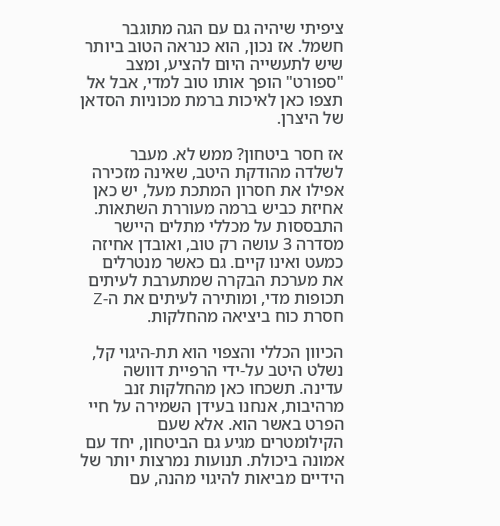ציפיתי שיהיה גם עם הגה מתוגבר חשמל. אז נכון, הוא כנראה הטוב ביותר שיש לתעשייה היום להציע, ומצב "ספורט" הופך אותו טוב למדי, אבל אל תצפו כאן לאיכות ברמת מכוניות הסדאן של היצרן.

אז חסר ביטחון? ממש לא. מעבר לשלדה מהודקת היטב, שאינה מזכירה אפילו את חסרון המתכת מעל, יש כאן אחיזת כביש ברמה מעוררת השתאות. התבססות על מכללי מתלים היישר מסדרה 3 עושה רק טוב, ואובדן אחיזה כמעט ואינו קיים. גם כאשר מנטרלים את מערכת הבקרה שמתערבת לעיתים תכופות מדי, ומותירה לעיתים את ה-Z חסרת כוח ביציאה מהחלקות.

הכיוון הכללי והצפוי הוא תת-היגוי קל, נשלט היטב על-ידי הרפיית דוושה עדינה. תשכחו כאן מהחלקות זנב מרהיבות, אנחנו בעידן השמירה על חיי הפרט באשר הוא. אלא שעם הקילומטרים מגיע גם הביטחון, יחד עם אמונה ביכולת. תנועות נמרצות יותר של הידיים מביאות להיגוי מהנה, עם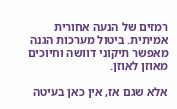רמזים של הנעה אחורית אמיתית. ביטול מערכות הגנה מאפשר תיקוני דוושה וחיוכים מאוזן לאוזן.

אלא שגם אז, אין כאן בעיטה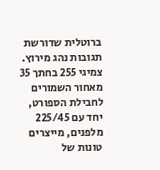ברוטלית שדורשת תגובות נהג מירוץ. צמיגי 255 בחתך 35 מאחור השמורים לחבילת הספורט, יחד עם 225/45 מלפנים, מייצרים טונות של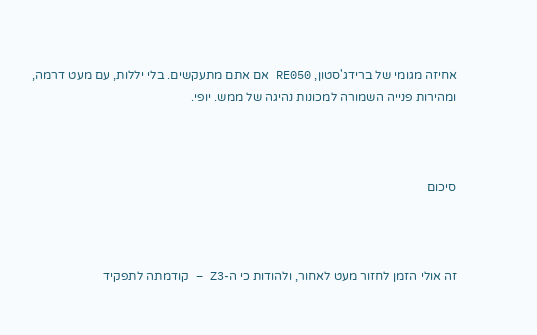אחיזה מגומי של ברידג'סטון, RE050 אם אתם מתעקשים. בלי יללות, עם מעט דרמה, ומהירות פנייה השמורה למכונות נהיגה של ממש. יופי.



סיכום



זה אולי הזמן לחזור מעט לאחור, ולהודות כי ה-Z3 – קודמתה לתפקיד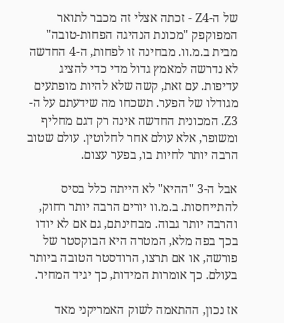של ה-Z4 - זכתה אצלי זה מכבר לתואר המפוקפק "מכונת הנהיגה הפחות-טובה" מבית ב.מ.וו. מבחינה זו לפחות, ה-4 החדשה לא נדרשה למאמץ גדול מדי כדי להציג עדיפות. עם זאת, קשה שלא להיות מופתעים מגודלו של הפער. תשכחו מה שידעתם על ה-Z3. המכונית החדשה אינה רק דגם מחליף ומשופר, אלא עולם אחר לחלוטין. עולם שטוב הרבה יותר לחיות בו, בפער עצום.

אבל ה-3 "ההיא" לא הייתה כלל בסיס להתייחסות. ב.מ.וו יורים הרבה יותר רחוק, והרבה יותר גבוה. מבחינתם, גם אם לא יודו בכך בפה מלא, המטרה היא הבוקסטר של פורשה, או אם תרצו, הרודסטר הטובה ביותר בעולם. כך אומרות המידות, כך יגיד המחיר.

אז נכון, ההתאמה לשוק האמריקני מאד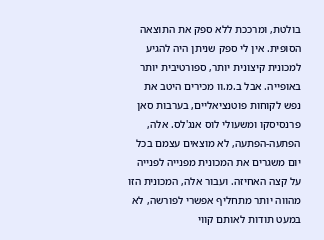בולטת, ומרככת ללא ספק את התוצאה הסופית. אין לי ספק שניתן היה להגיע למכונית קיצונית יותר, ספורטיבית יותר באופייה. אבל ב.מ.וו מכירים היטב את נפש לקוחות פוטנציאליים, בערבות סאן פרנסיסקו ומשעולי לוס אנג'לס. אלה, הפתעה-הפתעה, לא מוצאים עצמם בכל יום משגרים את המכונית מפנייה לפנייה על קצה האחיזה. ועבור אלה, המכונית הזו מהווה יותר מתחליף אפשרי לפורשה, לא במעט תודות לאותם קווי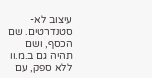עיצוב לא-סטנדרטים. שם הכסף, ושם תהיה גם ב.מ.וו ללא ספק, עם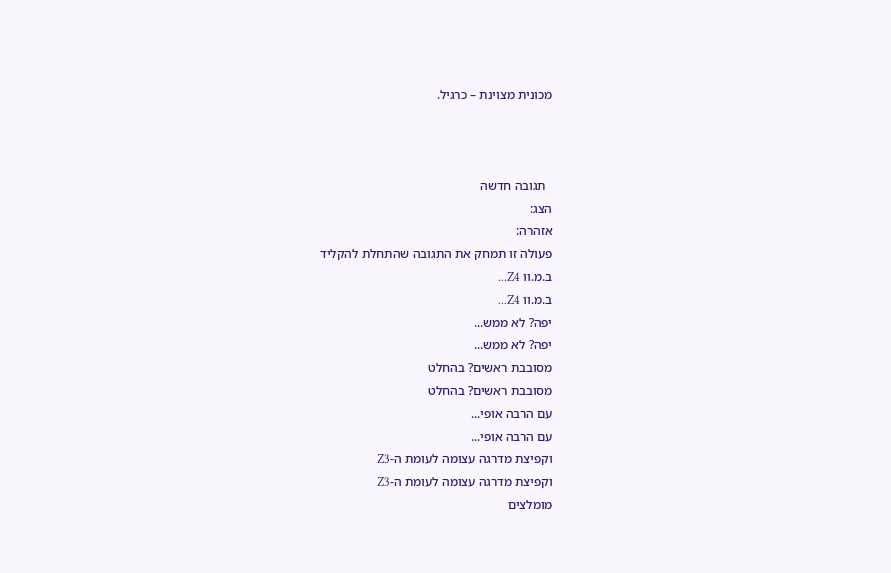מכונית מצוינת – כרגיל.



  תגובה חדשה
הצג:
אזהרה:
פעולה זו תמחק את התגובה שהתחלת להקליד
ב.מ.וו Z4...
ב.מ.וו Z4...
יפה? לא ממש...
יפה? לא ממש...
מסובבת ראשים? בהחלט
מסובבת ראשים? בהחלט
עם הרבה אופי...
עם הרבה אופי...
וקפיצת מדרגה עצומה לעומת ה-Z3
וקפיצת מדרגה עצומה לעומת ה-Z3
מומלצים